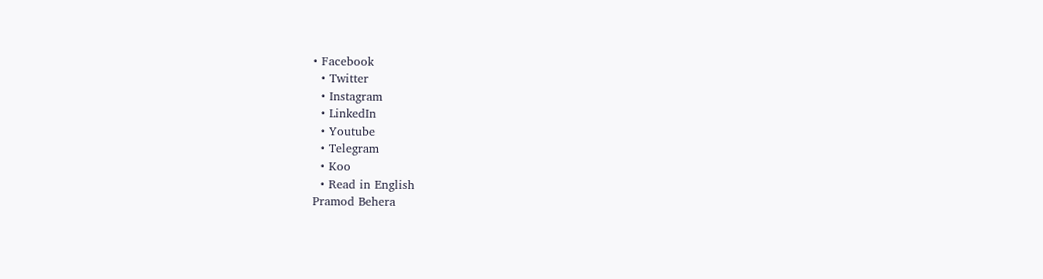• Facebook
  • Twitter
  • Instagram
  • LinkedIn
  • Youtube
  • Telegram
  • Koo
  • Read in English
Pramod Behera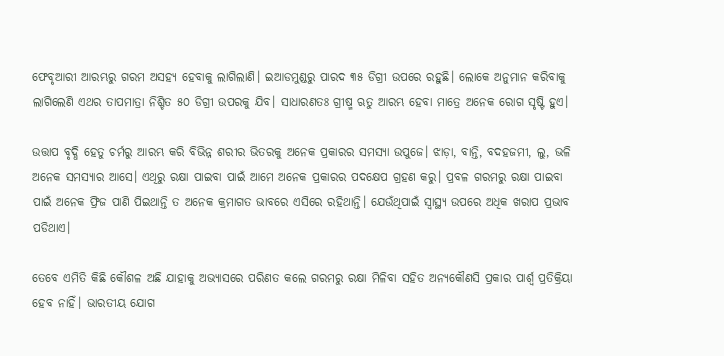ଫେବୃଆରୀ ଆରମ୍ଭରୁ ଗରମ ଅସହ୍ୟ ହେବାକୁ ଲାଗିଲାଣି। ଇଆଡମୁଣ୍ଡରୁ ପାରଦ ୩୫ ଡିଗ୍ରୀ ଉପରେ ରହୁଛି। ଲୋକେ ଅନୁମାନ କରିବାକୁ ଲାଗିଲେଣି ଏଥର ତାପମାତ୍ରା ନିଶ୍ଚିତ ୫୦ ଡିଗ୍ରୀ ଉପରକୁ ଯିବ। ସାଧାରଣତଃ ଗ୍ରୀଷ୍ମ ଋତୁ ଆରମ୍ଭ ହେବା ମାତ୍ରେ ଅନେକ ରୋଗ ସୃଷ୍ଟି ହୁଏ।

ଉତ୍ତାପ ବୃଦ୍ଧି ହେତୁ ଚର୍ମରୁ ଆରମ୍ଭ କରି ବିଭିନ୍ନ ଶରୀର ଭିତରକୁ ଅନେକ ପ୍ରକାରର ସମସ୍ୟା ଉପୁଜେ। ଝାଡ଼ା, ବାନ୍ତି, ବଦହଜମୀ, ଲୁ, ଭଳି ଅନେକ ସମସ୍ୟାର ଆସେ। ଏଥିରୁ ରକ୍ଷା ପାଇବା ପାଇଁ ଆମେ ଅନେକ ପ୍ରକାରର ପଦକ୍ଷେପ ଗ୍ରହଣ କରୁ। ପ୍ରବଳ ଗରମରୁ ରକ୍ଷା ପାଇବା ପାଇଁ ଅନେକ ଫ୍ରିଜ ପାଣି ପିଇଥାନ୍ତି ତ ଅନେକ କ୍ରମାଗତ ଭାବରେ ଏସିରେ ରହିଥାନ୍ତି। ଯେଉଁଥିପାଇଁ ସ୍ୱାସ୍ଥ୍ୟ ଉପରେ ଅଧିକ ଖରାପ ପ୍ରଭାବ ପଡିଥାଏ।

ତେବେ ଏମିତି କିଛି କୌଶଳ ଅଛି ଯାହାକୁ ଅ‍ଭ୍ୟାସରେ ପରିଣତ କଲେ ଗରମରୁ ରକ୍ଷା ମିଳିବା ସହିତ ଅନ୍ୟକୌଣସି ପ୍ରକାର ପାର୍ଶ୍ୱ ପ୍ରତିକ୍ରିୟା ହେବ ନାହିଁ। ଭାରତୀୟ ଯୋଗ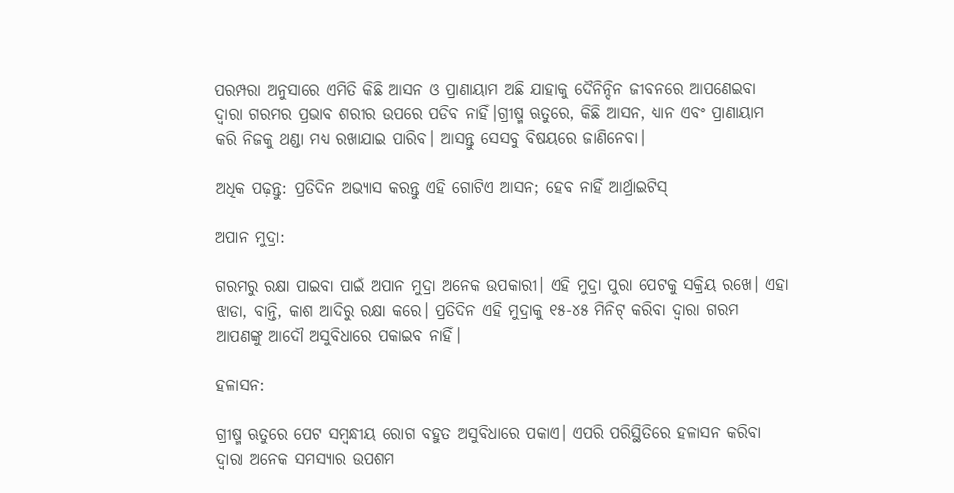ପରମ୍ପରା ଅନୁସାରେ ଏମିତି କିଛି ଆସନ ଓ ପ୍ରାଣାୟାମ ଅଛି ଯାହାକୁ ଦୈନିନ୍ଦିନ ଜୀବନରେ ଆପଣେଇବା ଦ୍ୱାରା ଗରମର ପ୍ରଭାବ ଶରୀର ଉପରେ ପଡିବ ନାହିଁ।ଗ୍ରୀଷ୍ମ ଋତୁରେ, କିଛି ଆସନ, ଧ୍ୟାନ ଏବଂ ପ୍ରାଣାୟାମ କରି ନିଜକୁ ଥଣ୍ଡା ମଧ୍ୟ ରଖାଯାଇ ପାରିବ। ଆସନ୍ତୁ ସେସବୁ ବିଷୟରେ ଜାଣିନେବା।

ଅଧିକ ପଢ଼ନ୍ତୁ: ପ୍ରତିଦିନ ଅଭ୍ୟାସ କରନ୍ତୁ ଏହି ଗୋଟିଏ ଆସନ; ହେବ ନାହିଁ ଆର୍ଥ୍ରାଇଟିସ୍

ଅପାନ ମୁଦ୍ରା:

ଗରମରୁ ରକ୍ଷା ପାଇବା ପାଇଁ ଅପାନ ମୁଦ୍ରା ଅନେକ ଉପକାରୀ। ଏହି ମୁଦ୍ରା ପୁରା ପେଟକୁ ସକ୍ରିୟ ରଖେ। ଏହା ଝାଡା, ବାନ୍ତି, କାଶ ଆଦିରୁ ରକ୍ଷା କରେ। ପ୍ରତିଦିନ ଏହି ମୁଦ୍ରାକୁ ୧୫-୪୫ ମିନିଟ୍ କରିବା ଦ୍ୱାରା ଗରମ ଆପଣଙ୍କୁ ଆଦୌ ଅସୁବିଧାରେ ପକାଇବ ନାହିଁ।

ହଳାସନ:

ଗ୍ରୀଷ୍ମ ଋତୁରେ ପେଟ ସମ୍ବନ୍ଧୀୟ ରୋଗ ବହୁତ ଅସୁବିଧାରେ ପକାଏ। ଏପରି ପରିସ୍ଥିତିରେ ହଳାସନ କରିବା ଦ୍ୱାରା ଅନେକ ସମସ୍ୟାର ଉପଶମ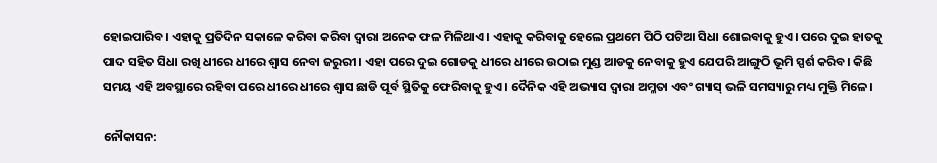ହୋଇପାରିବ। ଏହାକୁ ପ୍ରତିଦିନ ସକାଳେ କରିବା କରିବା ଦ୍ୱାରା ଅନେକ ଫଳ ମିଳିଥାଏ। ଏହାକୁ କରିବାକୁ ହେଲେ ପ୍ରଥମେ ପିଠି ପଟିଆ ସିଧା ଶୋଇବାକୁ ହୁଏ। ପରେ ଦୁଇ ହାତକୁ ପାଦ ସହିତ ସିଧା ରଖି ଧୀରେ ଧୀରେ ଶ୍ୱାସ ନେବା ଜରୁରୀ। ଏହା ପରେ ଦୁଇ ଗୋଡକୁ ଧୀରେ ଧୀରେ ଉଠାଇ ମୁଣ୍ଡ ଆଡକୁ ନେବାକୁ ହୁଏ ଯେପରି ଆଙ୍ଗୁଠି ଭୂମି ସ୍ପର୍ଶ କରିବ। କିଛି ସମୟ ଏହି ଅବସ୍ଥାରେ ରହିବା ପରେ ଧୀରେ ଧୀରେ ଶ୍ୱାସ ଛାଡି ପୂର୍ବ ସ୍ଥିତିକୁ ଫେରିବାକୁ ହୁଏ। ଦୈନିକ ଏହି ଅଭ୍ୟାସ ଦ୍ୱାରା ଅମ୍ଳତା ଏବଂ ଗ୍ୟାସ୍ ଭଳି ସମସ୍ୟାରୁ ମଧ୍ୟ ମୁକ୍ତି ମିଳେ।

ନୌକାସନ: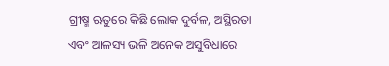ଗ୍ରୀଷ୍ମ ଋତୁରେ କିଛି ଲୋକ ଦୁର୍ବଳ, ଅସ୍ଥିରତା ଏବଂ ଆଳସ୍ୟ ଭଳି ଅନେକ ଅସୁବିଧାରେ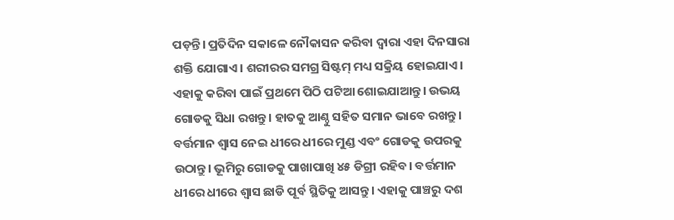ପଡ଼ନ୍ତି। ପ୍ରତିଦିନ ସକାଳେ ନୌକାସନ କରିବା ଦ୍ୱାରା ଏହା ଦିନସାରା ଶକ୍ତି ଯୋଗାଏ। ଶରୀରର ସମଗ୍ର ସିଷ୍ଟମ୍ ମଧ୍ୟ ସକ୍ରିୟ ହୋଇଯାଏ। ଏହାକୁ କରିବା ପାଇଁ ପ୍ରଥମେ ପିଠି ପଟିଆ ଶୋଇଯାଆନ୍ତୁ। ଉଭୟ ଗୋଡକୁ ସିଧା ରଖନ୍ତୁ। ହାତକୁ ଆଣ୍ଠୁ ସହିତ ସମାନ ଭାବେ ରଖନ୍ତୁ। ବର୍ତ୍ତମାନ ଶ୍ୱାସ ନେଇ ଧୀରେ ଧୀରେ ମୁଣ୍ଡ ଏବଂ ଗୋଡକୁ ଉପରକୁ ଉଠାନ୍ତୁ। ଭୂମିରୁ ଗୋଡକୁ ପାଖାପାଖି ୪୫ ଡିଗ୍ରୀ ରହିବ। ବର୍ତ୍ତମାନ ଧୀରେ ଧୀରେ ଶ୍ୱାସ ଛାଡି ପୂର୍ବ ସ୍ଥିତିକୁ ଆସନ୍ତୁ। ଏହାକୁ ପାଞ୍ଚରୁ ଦଶ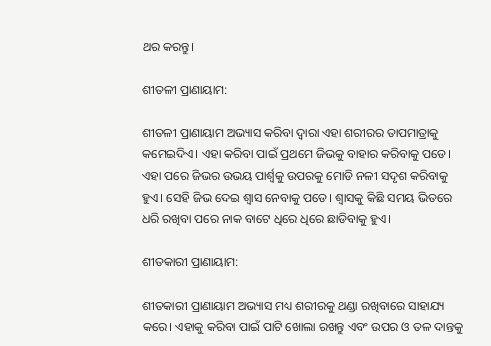ଥର କରନ୍ତୁ।

ଶୀତଳୀ ପ୍ରାଣାୟାମ:

ଶୀତଳୀ ପ୍ରାଣାୟାମ ଅଭ୍ୟାସ କରିବା ଦ୍ୱାରା ଏହା ଶରୀରର ତାପମାତ୍ରାକୁ କମେଇଦିଏ। ଏହା କରିବା ପାଇଁ ପ୍ରଥମେ ଜିଭକୁ ବାହାର କରିବାକୁ ପଡେ। ଏହା ପରେ ଜିଭର ଉଭୟ ପାର୍ଶ୍ୱକୁ ଉପରକୁ ମୋଡି ନଳୀ ସଦୃଶ କରିବାକୁ ହୁଏ। ସେହି ଜିଭ ଦେଇ ଶ୍ୱାସ ନେବାକୁ ପଡେ। ଶ୍ୱାସକୁ କିଛି ସମୟ ଭିତରେ ଧରି ରଖିବା ପରେ ନାକ ବାଟେ ଧିରେ ଧିରେ ଛାଡିବାକୁ ହୁଏ।

ଶୀତକାରୀ ପ୍ରାଣାୟାମ:

ଶୀତକାରୀ ପ୍ରାଣାୟାମ ଅଭ୍ୟାସ ମଧ୍ୟ ଶରୀରକୁ ଥଣ୍ଡା ରଖିବାରେ ସାହାଯ୍ୟ କରେ। ଏହାକୁ କରିବା ପାଇଁ ପାଟି ଖୋଲା ରଖନ୍ତୁ ଏବଂ ଉପର ଓ ତଳ ଦାନ୍ତକୁ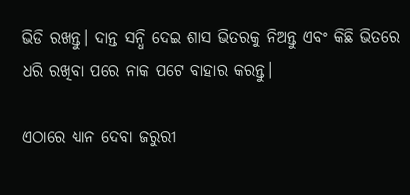ଭିଡି ରଖନ୍ତୁ। ଦାନ୍ତ ସନ୍ଧି ଦେଇ ଶାସ ଭିତରକୁ ନିଅନ୍ତୁ ଏବଂ କିଛି ଭିତରେ ଧରି ରଖିବା ପରେ ନାକ ପଟେ ବାହାର କରନ୍ତୁ।

ଏଠାରେ ଧ୍ୟାନ ଦେବା ଜରୁରୀ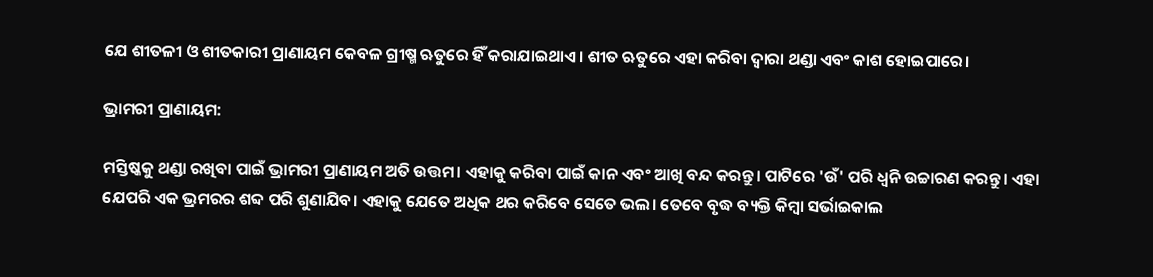ଯେ ଶୀତଳୀ ଓ ଶୀତକାରୀ ପ୍ରାଣାୟମ କେବଳ ଗ୍ରୀଷ୍ମ ଋତୁରେ ହିଁ କରାଯାଇଥାଏ। ଶୀତ ଋତୁରେ ଏହା କରିବା ଦ୍ୱାରା ଥଣ୍ଡା ଏବଂ କାଶ ହୋଇପାରେ।

ଭ୍ରାମରୀ ପ୍ରାଣାୟମ:

ମସ୍ତିଷ୍କକୁ ଥଣ୍ଡା ରଖିବା ପାଇଁ ଭ୍ରାମରୀ ପ୍ରାଣାୟମ ଅତି ଉତ୍ତମ। ଏହାକୁ କରିବା ପାଇଁ କାନ ଏବଂ ଆଖି ବନ୍ଦ କରନ୍ତୁ। ପାଟିରେ 'ଉଁ' ପରି ଧ୍ୱନି ଉଚ୍ଚାରଣ କରନ୍ତୁ। ଏହା ଯେପରି ଏକ ଭ୍ରମରର ଶବ୍ଦ ପରି ଶୁଣାଯିବ। ଏହାକୁ ଯେତେ ଅଧିକ ଥର କରିବେ ସେତେ ଭଲ। ତେବେ ବୃଦ୍ଧ ବ୍ୟକ୍ତି କିମ୍ବା ସର୍ଭାଇକାଲ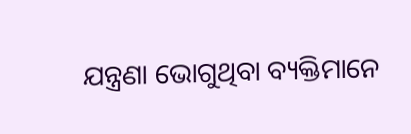ଯନ୍ତ୍ରଣା ଭୋଗୁଥିବା ବ୍ୟକ୍ତିମାନେ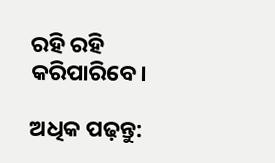ରହି ରହି କରିପାରିବେ।

ଅଧିକ ପଢ଼ନ୍ତୁ: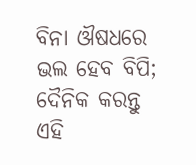ବିନା ଔଷଧରେ ଭଲ ହେବ ବିପି; ଦୈନିକ କରନ୍ତୁ ଏହି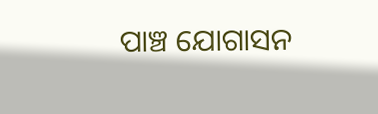ପାଞ୍ଚ ଯୋଗାସନ